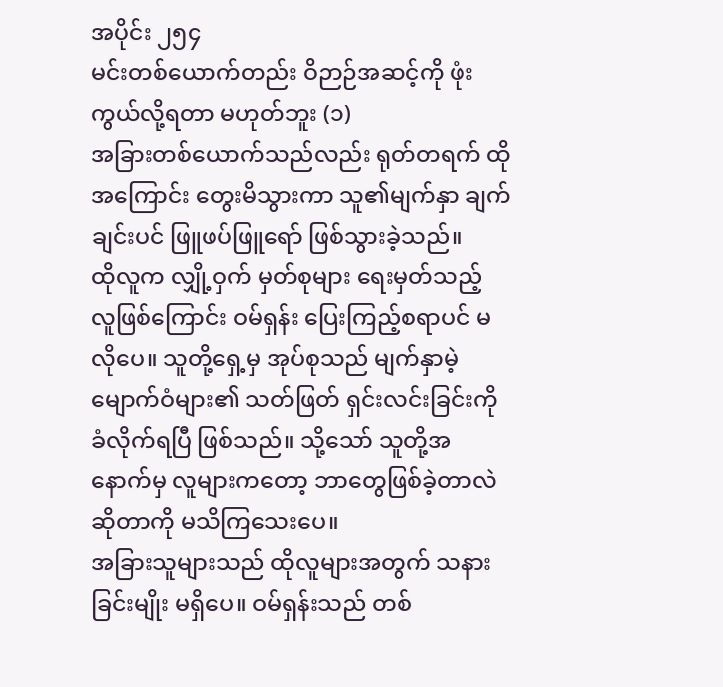အပိုင်း ၂၅၄
မင်းတစ်ယောက်တည်း ဝိဉာဉ်အဆင့်ကို ဖုံးကွယ်လို့ရတာ မဟုတ်ဘူး (၁)
အခြားတစ်ယောက်သည်လည်း ရုတ်တရက် ထိုအကြောင်း တွေးမိသွားကာ သူ၏မျက်နှာ ချက်ချင်းပင် ဖြူဖပ်ဖြူရော် ဖြစ်သွားခဲ့သည်။
ထိုလူက လျှို့ဝှက် မှတ်စုများ ရေးမှတ်သည့် လူဖြစ်ကြောင်း ဝမ်ရှန်း ပြေးကြည့်စရာပင် မလိုပေ။ သူတို့ရှေ့မှ အုပ်စုသည် မျက်နှာမဲ့ မျောက်ဝံများ၏ သတ်ဖြတ် ရှင်းလင်းခြင်းကို ခံလိုက်ရပြီ ဖြစ်သည်။ သို့သော် သူတို့အနောက်မှ လူများကတော့ ဘာတွေဖြစ်ခဲ့တာလဲ ဆိုတာကို မသိကြသေးပေ။
အခြားသူများသည် ထိုလူများအတွက် သနားခြင်းမျိုး မရှိပေ။ ဝမ်ရှန်းသည် တစ်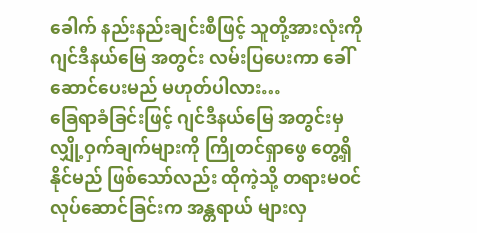ခေါက် နည်းနည်းချင်းစီဖြင့် သူတို့အားလုံးကို ဂျင်ဒီနယ်မြေ အတွင်း လမ်းပြပေးကာ ခေါ်ဆောင်ပေးမည် မဟုတ်ပါလား…
ခြေရာခံခြင်းဖြင့် ဂျင်ဒီနယ်မြေ အတွင်းမှ လျှို့ဝှက်ချက်များကို ကြိုတင်ရှာဖွေ တွေ့ရှိနိုင်မည် ဖြစ်သော်လည်း ထိုကဲ့သို့ တရားမဝင် လုပ်ဆောင်ခြင်းက အန္တရာယ် များလှ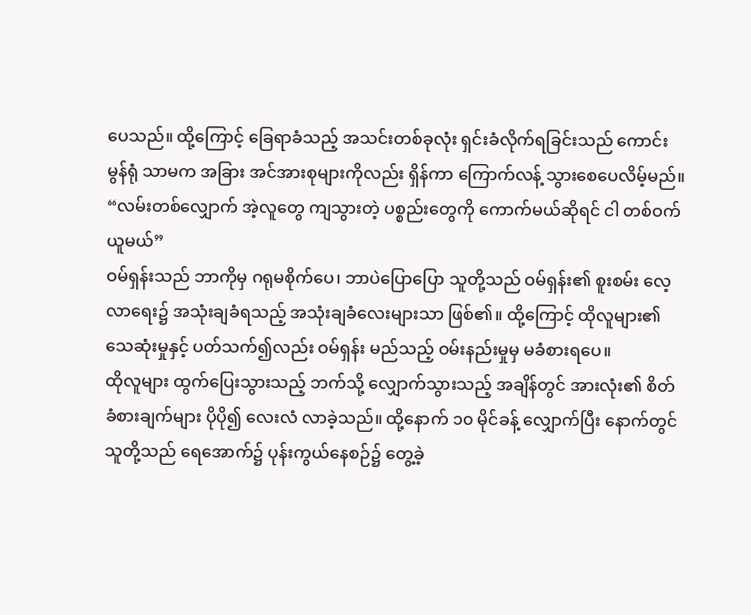ပေသည်။ ထို့ကြောင့် ခြေရာခံသည့် အသင်းတစ်ခုလုံး ရှင်းခံလိုက်ရခြင်းသည် ကောင်းမွန်ရုံ သာမက အခြား အင်အားစုများကိုလည်း ရှိန်ကာ ကြောက်လန့် သွားစေပေလိမ့်မည်။
“လမ်းတစ်လျှောက် အဲ့လူတွေ ကျသွားတဲ့ ပစ္စည်းတွေကို ကောက်မယ်ဆိုရင် ငါ တစ်ဝက်ယူမယ်”
ဝမ်ရှန်းသည် ဘာကိုမှ ဂရုမစိုက်ပေ၊ ဘာပဲပြောပြော သူတို့သည် ဝမ်ရှန်း၏ စူးစမ်း လေ့လာရေး၌ အသုံးချခံရသည့် အသုံးချခံလေးများသာ ဖြစ်၏။ ထို့ကြောင့် ထိုလူများ၏ သေဆုံးမှုနှင့် ပတ်သက်၍လည်း ဝမ်ရှန်း မည်သည့် ဝမ်းနည်းမှုမှ မခံစားရပေ။
ထိုလူများ ထွက်ပြေးသွားသည့် ဘက်သို့ လျှောက်သွားသည့် အချိန်တွင် အားလုံး၏ စိတ်ခံစားချက်များ ပိုပို၍ လေးလံ လာခဲ့သည်။ ထို့နောက် ၁၀ မိုင်ခန့် လျှောက်ပြီး နောက်တွင် သူတို့သည် ရေအောက်၌ ပုန်းကွယ်နေစဉ်၌ တွေ့ခဲ့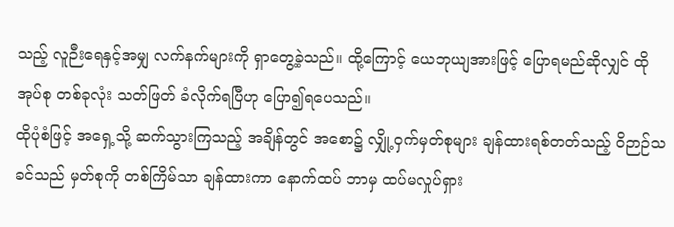သည့် လူဉီးရေနှင့်အမျှ လက်နက်များကို ရှာတွေ့ခဲ့သည်။ ထို့ကြောင့် ယေဘုယျအားဖြင့် ပြောရမည်ဆိုလျှင် ထိုအုပ်စု တစ်ခုလုံး သတ်ဖြတ် ခံလိုက်ရပြီဟု ပြော၍ရပေသည်။
ထိုပုံစံဖြင့် အရှေ့သို့ ဆက်သွားကြသည့် အချိန်တွင် အစော၌ လျှို့ဝှက်မှတ်စုများ ချန်ထားရစ်တတ်သည့် ဝိဉာဉ်သခင်သည် မှတ်စုကို တစ်ကြိမ်သာ ချန်ထားကာ နောက်ထပ် ဘာမှ ထပ်မလှုပ်ရှား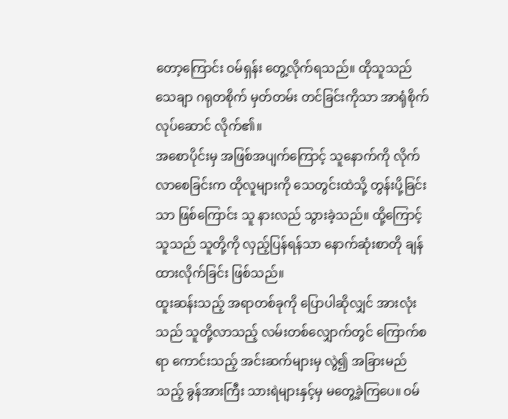တော့ကြောင်း ဝမ်ရှန်း တွေ့လိုက်ရသည်။ ထိုသူသည် သေချာ ဂရုတစိုက် မှတ်တမ်း တင်ခြင်းကိုသာ အာရုံစိုက် လုပ်ဆောင် လိုက်၏။
အစောပိုင်းမှ အဖြစ်အပျက်ကြောင့် သူနောက်ကို လိုက်လာစေခြင်းက ထိုလူများကို သေတွင်းထဲသို့ တွန်းပို့ခြင်းသာ ဖြစ်ကြောင်း သူ နားလည် သွားခဲ့သည်။ ထို့ကြောင့် သူသည် သူတို့ကို လှည့်ပြန်ရန်သာ နောက်ဆုံးစာတို ချန်ထားလိုက်ခြင်း ဖြစ်သည်။
ထူးဆန်းသည့် အရာတစ်ခုကို ပြောပါဆိုလျှင် အားလုံးသည် သူတို့လာသည့် လမ်းတစ်လျှောက်တွင် ကြောက်စရာ ကောင်းသည့် အင်းဆက်များမှ လွဲ၍ အခြားမည်သည့် ခွန်အားကြီး သားရဲများနှင့်မှ မတွေ့ခဲ့ကြပေ။ ဝမ်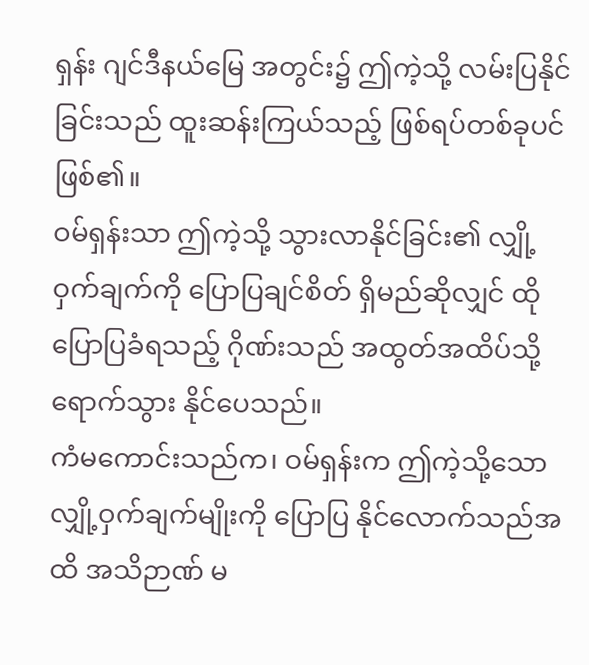ရှန်း ဂျင်ဒီနယ်မြေ အတွင်း၌ ဤကဲ့သို့ လမ်းပြနိုင်ခြင်းသည် ထူးဆန်းကြယ်သည့် ဖြစ်ရပ်တစ်ခုပင် ဖြစ်၏။
ဝမ်ရှန်းသာ ဤကဲ့သို့ သွားလာနိုင်ခြင်း၏ လျှို့ဝှက်ချက်ကို ပြောပြချင်စိတ် ရှိမည်ဆိုလျှင် ထိုပြောပြခံရသည့် ဂိုဏ်းသည် အထွတ်အထိပ်သို့ ရောက်သွား နိုင်ပေသည်။
ကံမကောင်းသည်က၊ ဝမ်ရှန်းက ဤကဲ့သို့သော လျှို့ဝှက်ချက်မျိုးကို ပြောပြ နိုင်လောက်သည်အထိ အသိဉာဏ် မ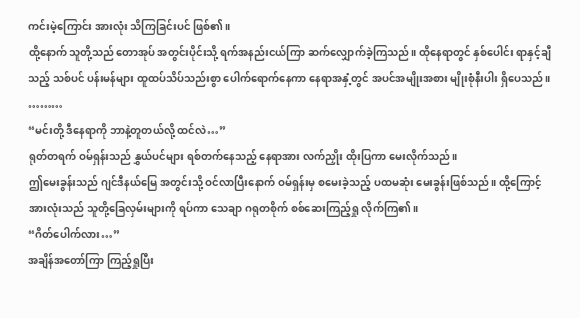ကင်းမဲ့ကြောင်း အားလုံး သိကြခြင်းပင် ဖြစ်၏။
ထို့နောက် သူတို့သည် တောအုပ် အတွင်းပိုင်းသို့ ရက်အနည်းငယ်ကြာ ဆက်လျှောက်ခဲ့ကြသည်။ ထိုနေရာတွင် နှစ်ပေါင်း ရာနှင့်ချီသည့် သစ်ပင် ပန်းမန်များ ထူထပ်သိပ်သည်းစွာ ပေါက်ရောက်နေကာ နေရာအနှံ့တွင် အပင်အမျိုးအစား မျိုးစုံနီးပါး ရှိပေသည်။
………
“မင်းတို့ ဒီနေရာကို ဘာနဲ့တူတယ်လို့ ထင်လဲ…”
ရုတ်တရက် ဝမ်ရှန်းသည် နွှယ်ပင်များ ရစ်တက်နေသည့် နေရာအား လက်ညှိုး ထိုးပြကာ မေးလိုက်သည်။
ဤမေးခွန်းသည် ဂျင်ဒီနယ်မြေ အတွင်းသို့ ဝင်လာပြီးနောက် ဝမ်ရှန်းမှ စမေးခဲ့သည့် ပထမဆုံး မေးခွန်းဖြစ်သည်။ ထို့ကြောင့် အားလုံးသည် သူတို့ခြေလှမ်းများကို ရပ်ကာ သေချာ ဂရုတစိုက် စစ်ဆေးကြည့်ရှု လိုက်ကြ၏။
“ဂိတ်ပေါက်လား…”
အချိန်အတော်ကြာ ကြည့်ရှုပြီး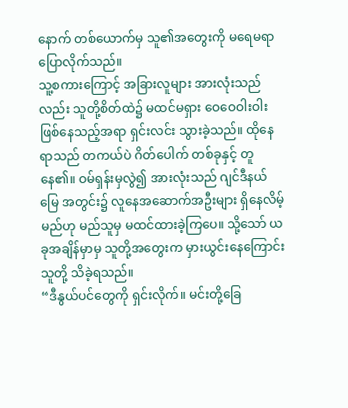နောက် တစ်ယောက်မှ သူ၏အတွေးကို မရေမရာ ပြောလိုက်သည်။
သူ့စကားကြောင့် အခြားလူများ အားလုံးသည်လည်း သူတို့စိတ်ထဲ၌ မထင်မရှား ဝေဝေဝါးဝါး ဖြစ်နေသည့်အရာ ရှင်းလင်း သွားခဲ့သည်။ ထိုနေရာသည် တကယ်ပဲ ဂိတ်ပေါက် တစ်ခုနှင့် တူနေ၏။ ဝမ်ရှန်းမှလွဲ၍ အားလုံးသည် ဂျင်ဒီနယ်မြေ အတွင်း၌ လူနေအဆောက်အဦးများ ရှိနေလိမ့်မည်ဟု မည်သူမှ မထင်ထားခဲ့ကြပေ။ သို့သော် ယခုအချိန်မှာမှ သူတို့အတွေးက မှားယွင်းနေကြောင်း သူတို့ သိခဲ့ရသည်။
“ဒီနွယ်ပင်တွေကို ရှင်းလိုက်။ မင်းတို့ခြေ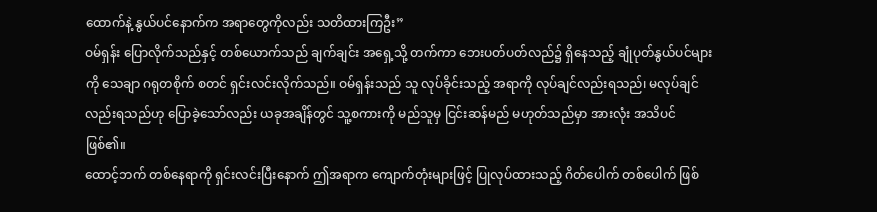ထောက်နဲ့ နွယ်ပင်နောက်က အရာတွေကိုလည်း သတိထားကြဦး”
ဝမ်ရှန်း ပြောလိုက်သည်နှင့် တစ်ယောက်သည် ချက်ချင်း အရှေ့သို့ တက်ကာ ဘေးပတ်ပတ်လည်၌ ရှိနေသည့် ချုံပုတ်နွယ်ပင်များကို သေချာ ဂရုတစိုက် စတင် ရှင်းလင်းလိုက်သည်။ ဝမ်ရှန်းသည် သူ လုပ်ခိုင်းသည့် အရာကို လုပ်ချင်လည်းရသည်၊ မလုပ်ချင်လည်းရသည်ဟု ပြောခဲ့သော်လည်း ယခုအချိန်တွင် သူ့စကားကို မည်သူမှ ငြင်းဆန်မည် မဟုတ်သည်မှာ အားလုံး အသိပင်ဖြစ်၏။
ထောင့်ဘက် တစ်နေရာကို ရှင်းလင်းပြီးနောက် ဤအရာက ကျောက်တုံးများဖြင့် ပြုလုပ်ထားသည့် ဂိတ်ပေါက် တစ်ပေါက် ဖြစ်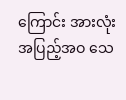ကြောင်း အားလုံး အပြည့်အဝ သေ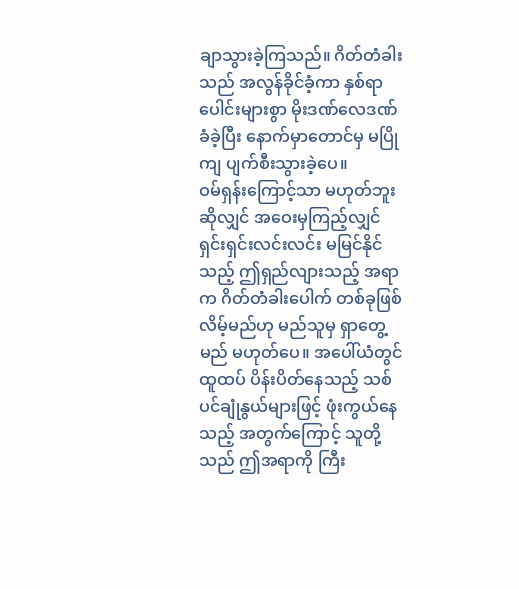ချာသွားခဲ့ကြသည်။ ဂိတ်တံခါးသည် အလွန်ခိုင်ခံ့ကာ နှစ်ရာပေါင်းများစွာ မိုးဒဏ်လေဒဏ် ခံခဲ့ပြီး နောက်မှာတောင်မှ မပြိုကျ ပျက်စီးသွားခဲ့ပေ။
ဝမ်ရှန်းကြောင့်သာ မဟုတ်ဘူးဆိုလျှင် အဝေးမှကြည့်လျှင် ရှင်းရှင်းလင်းလင်း မမြင်နိုင်သည့် ဤရှည်လျားသည့် အရာက ဂိတ်တံခါးပေါက် တစ်ခုဖြစ်လိမ့်မည်ဟု မည်သူမှ ရှာတွေ့မည် မဟုတ်ပေ။ အပေါ်ယံတွင် ထူထပ် ပိန်းပိတ်နေသည့် သစ်ပင်ချုံနွယ်များဖြင့် ဖုံးကွယ်နေသည့် အတွက်ကြောင့် သူတို့သည် ဤအရာကို ကြီး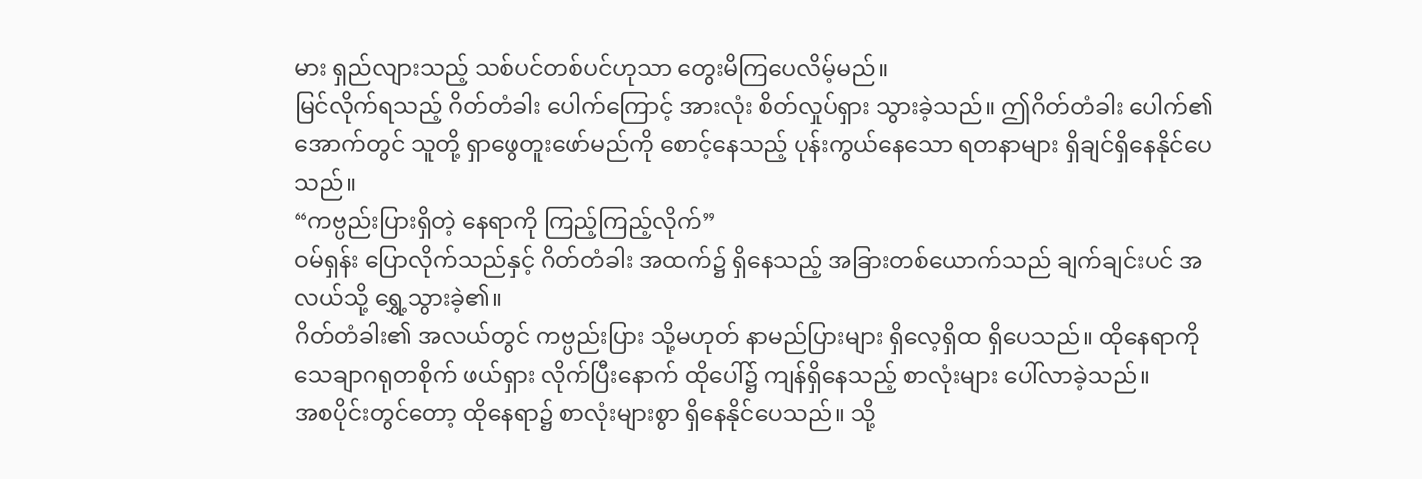မား ရှည်လျားသည့် သစ်ပင်တစ်ပင်ဟုသာ တွေးမိကြပေလိမ့်မည်။
မြင်လိုက်ရသည့် ဂိတ်တံခါး ပေါက်ကြောင့် အားလုံး စိတ်လှုပ်ရှား သွားခဲ့သည်။ ဤဂိတ်တံခါး ပေါက်၏ အောက်တွင် သူတို့ ရှာဖွေတူးဖော်မည်ကို စောင့်နေသည့် ပုန်းကွယ်နေသော ရတနာများ ရှိချင်ရှိနေနိုင်ပေသည်။
“ကဗ္ပည်းပြားရှိတဲ့ နေရာကို ကြည့်ကြည့်လိုက်”
ဝမ်ရှန်း ပြောလိုက်သည်နှင့် ဂိတ်တံခါး အထက်၌ ရှိနေသည့် အခြားတစ်ယောက်သည် ချက်ချင်းပင် အလယ်သို့ ရွှေ့သွားခဲ့၏။
ဂိတ်တံခါး၏ အလယ်တွင် ကဗ္ပည်းပြား သို့မဟုတ် နာမည်ပြားများ ရှိလေ့ရှိထ ရှိပေသည်။ ထိုနေရာကို သေချာဂရုတစိုက် ဖယ်ရှား လိုက်ပြီးနောက် ထိုပေါ်၌ ကျန်ရှိနေသည့် စာလုံးများ ပေါ်လာခဲ့သည်။
အစပိုင်းတွင်တော့ ထိုနေရာ၌ စာလုံးများစွာ ရှိနေနိုင်ပေသည်။ သို့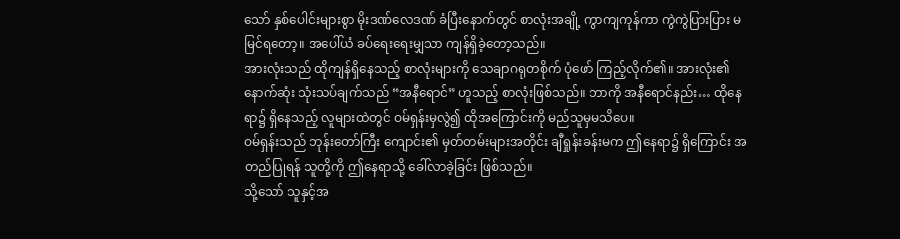သော် နှစ်ပေါင်းများစွာ မိုးဒဏ်လေဒဏ် ခံပြီးနောက်တွင် စာလုံးအချို့ ကွာကျကုန်ကာ ကွဲကွဲပြားပြား မမြင်ရတော့။ အပေါ်ယံ ခပ်ရေးရေးမျှသာ ကျန်ရှိခဲ့တော့သည်။
အားလုံးသည် ထိုကျန်ရှိနေသည့် စာလုံးများကို သေချာဂရုတစိုက် ပုံဖော် ကြည့်လိုက်၏။ အားလုံး၏ နောက်ဆုံး သုံးသပ်ချက်သည် “အနီရောင်” ဟူသည့် စာလုံးဖြစ်သည်။ ဘာကို အနီရောင်နည်း… ထိုနေရာ၌ ရှိနေသည့် လူများထဲတွင် ဝမ်ရှန်းမှလွဲ၍ ထိုအကြောင်းကို မည်သူမှမသိပေ။
ဝမ်ရှန်းသည် ဘုန်းတော်ကြီး ကျောင်း၏ မှတ်တမ်းများအတိုင်း ချီရှုန်းခန်းမက ဤနေရာ၌ ရှိကြောင်း အတည်ပြုရန် သူတို့ကို ဤနေရာသို့ ခေါ်လာခဲ့ခြင်း ဖြစ်သည်။
သို့သော် သူနှင့်အ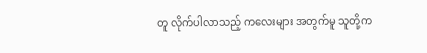တူ လိုက်ပါလာသည့် ကလေးများ အတွက်မူ သူတို့က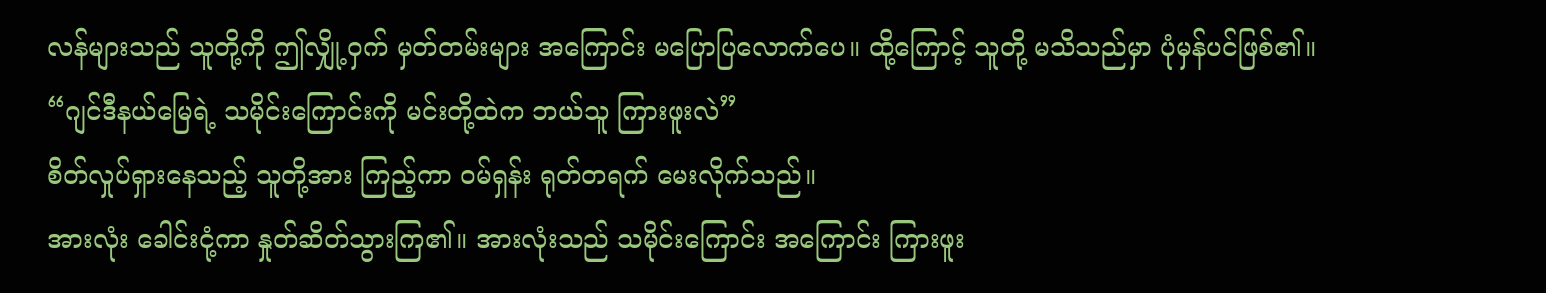လန်များသည် သူတို့ကို ဤလျှို့ဝှက် မှတ်တမ်းများ အကြောင်း မပြောပြလောက်ပေ။ ထို့ကြောင့် သူတို့ မသိသည်မှာ ပုံမှန်ပင်ဖြစ်၏။
“ဂျင်ဒီနယ်မြေရဲ့ သမိုင်းကြောင်းကို မင်းတို့ထဲက ဘယ်သူ ကြားဖူးလဲ”
စိတ်လှုပ်ရှားနေသည့် သူတို့အား ကြည့်ကာ ဝမ်ရှန်း ရုတ်တရက် မေးလိုက်သည်။
အားလုံး ခေါင်းငုံ့ကာ နှုတ်ဆိတ်သွားကြ၏။ အားလုံးသည် သမိုင်းကြောင်း အကြောင်း ကြားဖူး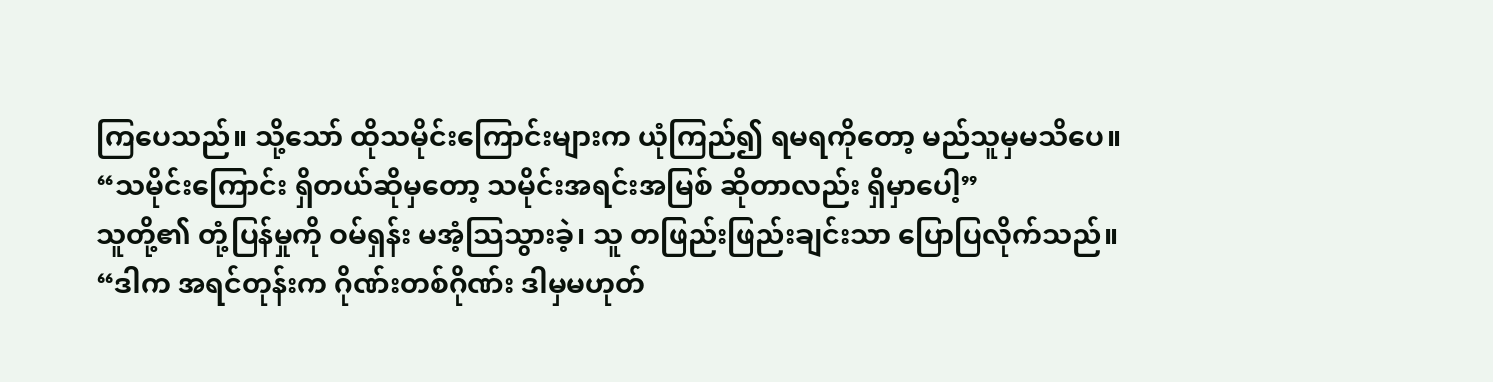ကြပေသည်။ သို့သော် ထိုသမိုင်းကြောင်းများက ယုံကြည်၍ ရမရကိုတော့ မည်သူမှမသိပေ။
“သမိုင်းကြောင်း ရှိတယ်ဆိုမှတော့ သမိုင်းအရင်းအမြစ် ဆိုတာလည်း ရှိမှာပေါ့”
သူတို့၏ တုံ့ပြန်မှုကို ဝမ်ရှန်း မအံ့သြသွားခဲ့၊ သူ တဖြည်းဖြည်းချင်းသာ ပြောပြလိုက်သည်။
“ဒါက အရင်တုန်းက ဂိုဏ်းတစ်ဂိုဏ်း ဒါမှမဟုတ်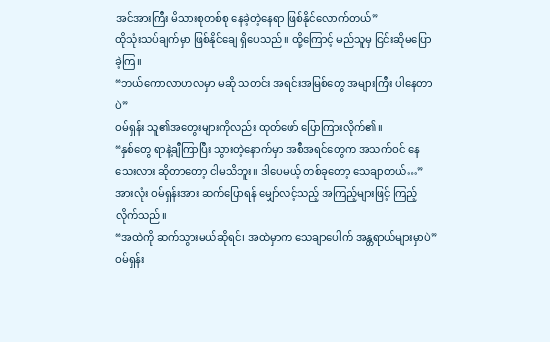အင်အားကြီး မိသားစုတစ်စု နေခဲ့တဲ့နေရာ ဖြစ်နိုင်လောက်တယ်”
ထိုသုံးသပ်ချက်မှာ ဖြစ်နိုင်ချေ ရှိပေသည်။ ထို့ကြောင့် မည်သူမှ ငြင်းဆိုမပြောခဲ့ကြ။
“ဘယ်ကောလာဟလမှာ မဆို သတင်း အရင်းအမြစ်တွေ အများကြီး ပါနေတာပဲ”
ဝမ်ရှန်း သူ၏အတွေးများကိုလည်း ထုတ်ဖော် ပြောကြားလိုက်၏။
“နှစ်တွေ ရာနဲ့ချီကြာပြီး သွားတဲ့နောက်မှာ အစီအရင်တွေက အသက်ဝင် နေသေးလား ဆိုတာတော့ ငါမသိဘူး။ ဒါပေမယ့် တစ်ခုတော့ သေချာတယ်…”
အားလုံး ဝမ်ရှန်းအား ဆက်ပြောရန် မျှော်လင့်သည့် အကြည့်များဖြင့် ကြည့်လိုက်သည်။
“အထဲကို ဆက်သွားမယ်ဆိုရင်၊ အထဲမှာက သေချာပေါက် အန္တရာယ်များမှာပဲ”
ဝမ်ရှန်း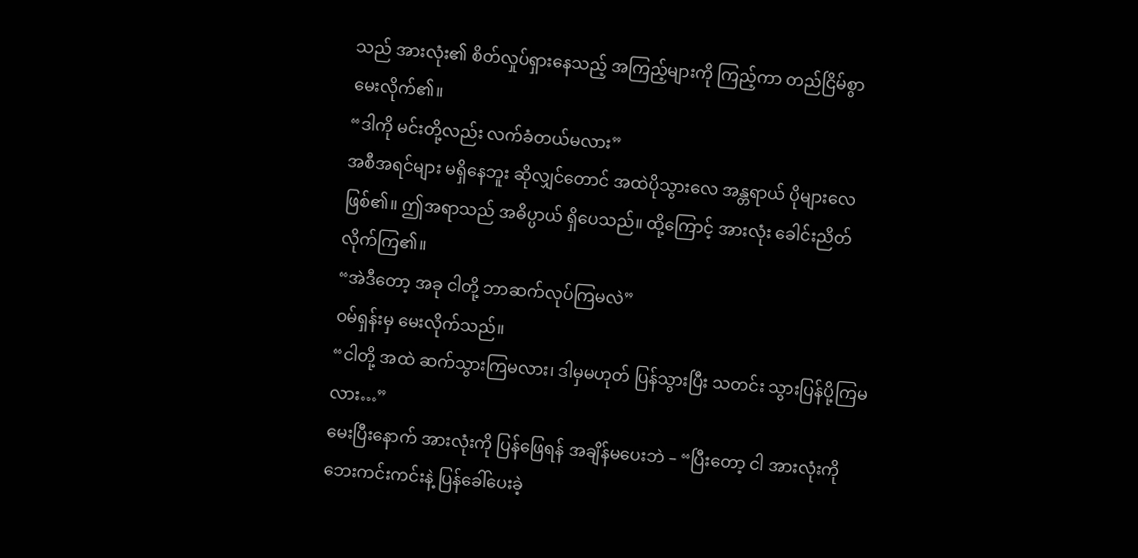သည် အားလုံး၏ စိတ်လှုပ်ရှားနေသည့် အကြည့်များကို ကြည့်ကာ တည်ငြိမ်စွာ မေးလိုက်၏။
“ဒါကို မင်းတို့လည်း လက်ခံတယ်မလား”
အစီအရင်များ မရှိနေဘူး ဆိုလျှင်တောင် အထဲပိုသွားလေ အန္တရာယ် ပိုများလေဖြစ်၏။ ဤအရာသည် အဓိပ္ပာယ် ရှိပေသည်။ ထို့ကြောင့် အားလုံး ခေါင်းညိတ် လိုက်ကြ၏။
“အဲဒီတော့ အခု ငါတို့ ဘာဆက်လုပ်ကြမလဲ”
ဝမ်ရှန်းမှ မေးလိုက်သည်။
“ငါတို့ အထဲ ဆက်သွားကြမလား၊ ဒါမှမဟုတ် ပြန်သွားပြီး သတင်း သွားပြန်ပို့ကြမလား…”
မေးပြီးနောက် အားလုံးကို ပြန်ဖြေရန် အချိန်မပေးဘဲ – “ပြီးတော့ ငါ အားလုံးကို ဘေးကင်းကင်းနဲ့ ပြန်ခေါ်ပေးခဲ့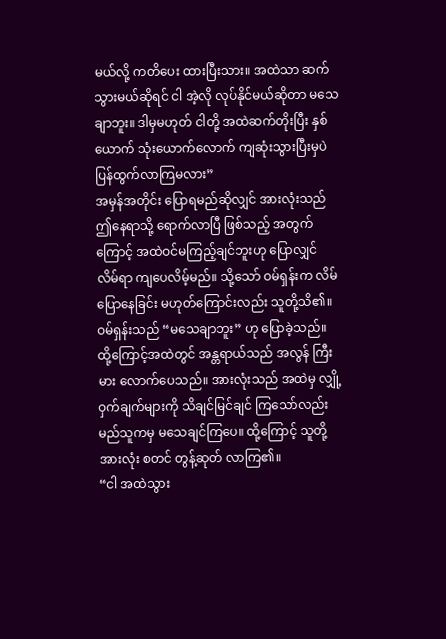မယ်လို့ ကတိပေး ထားပြီးသား။ အထဲသာ ဆက်သွားမယ်ဆိုရင် ငါ အဲ့လို လုပ်နိုင်မယ်ဆိုတာ မသေချာဘူး။ ဒါမှမဟုတ် ငါတို့ အထဲဆက်တိုးပြီး နှစ်ယောက် သုံးယောက်လောက် ကျဆုံးသွားပြီးမှပဲ ပြန်ထွက်လာကြမလား”
အမှန်အတိုင်း ပြောရမည်ဆိုလျှင် အားလုံးသည် ဤနေရာသို့ ရောက်လာပြီ ဖြစ်သည့် အတွက်ကြောင့် အထဲဝင်မကြည့်ချင်ဘူးဟု ပြောလျှင် လိမ်ရာ ကျပေလိမ့်မည်။ သို့သော် ဝမ်ရှန်းက လိမ်ပြောနေခြင်း မဟုတ်ကြောင်းလည်း သူတို့သိ၏။ ဝမ်ရှန်းသည် “မသေချာဘူး” ဟု ပြောခဲ့သည်။
ထို့ကြောင့်အထဲတွင် အန္တရာယ်သည် အလွန် ကြီးမား လောက်ပေသည်။ အားလုံးသည် အထဲမှ လျှို့ဝှက်ချက်များကို သိချင်မြင်ချင် ကြသော်လည်း မည်သူကမှ မသေချင်ကြပေ။ ထို့ကြောင့် သူတို့ အားလုံး စတင် တွန့်ဆုတ် လာကြ၏။
“ငါ အထဲသွား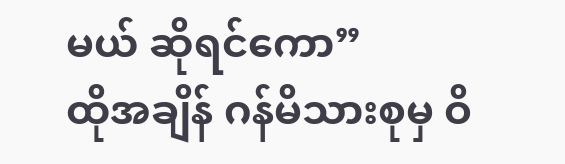မယ် ဆိုရင်ကော”
ထိုအချိန် ဂန်မိသားစုမှ ဝိ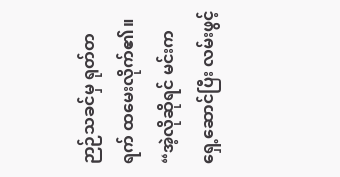ဉာဉ်သခင်မှ ရုတ်တရက် ထမေးလိုက်၏။
“အဲ့လိုဆိုရင် မင်းက ရှေ့ဆောင်ပြီး လမ်းဖွင့်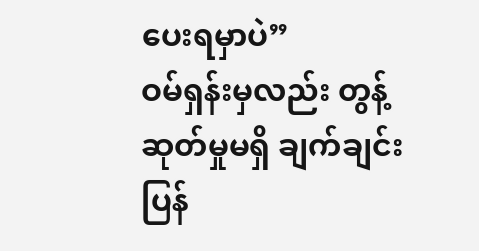ပေးရမှာပဲ”
ဝမ်ရှန်းမှလည်း တွန့်ဆုတ်မှုမရှိ ချက်ချင်း ပြန်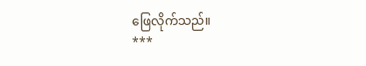ဖြေလိုက်သည်။
***